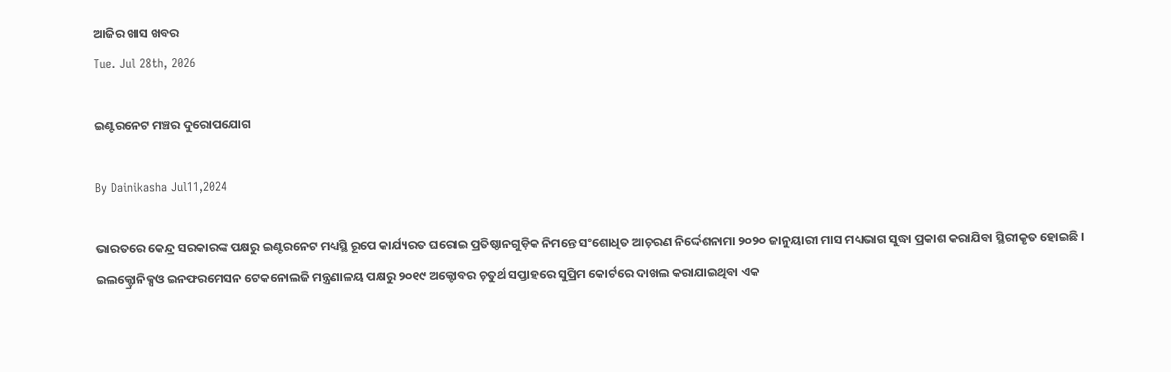ଆଜିର ଖାସ ଖବର
Tue. Jul 28th, 2026

ଇଣ୍ଟରନେଟ ମଞ୍ଚର ଦୁରୋପଯୋଗ

By Dainikasha Jul11,2024

ଭାରତରେ କେନ୍ଦ୍ର ସରକାରଙ୍କ ପକ୍ଷରୁ ଇଣ୍ଟରନେଟ ମଧ୍ୟସ୍ଥି ରୂପେ କାର୍ଯ୍ୟରତ ଘରୋଇ ପ୍ରତିଷ୍ଠାନଗୁଡ଼ିକ ନିମନ୍ତେ ସଂଶୋଧିତ ଆଚ଼ରଣ ନିର୍ଦ୍ଦେଶନାମା ୨୦୨୦ ଜାନୁୟାରୀ ମାସ ମଧ୍ୟଭାଗ ସୁଦ୍ଧା ପ୍ରକାଶ କରାଯିବା ସ୍ଥିରୀକୃତ ହୋଇଛି । ଇଲକ୍ଟ୍ରୋନିକ୍ସଓ ଇନଫରମେସନ ଟେକନୋଲଜି ମନ୍ତ୍ରଣାଳୟ ପକ୍ଷରୁ ୨୦୧୯ ଅକ୍ଟୋବର ଚ଼ତୁର୍ଥ ସପ୍ତାହରେ ସୁପ୍ରିମ କୋର୍ଟରେ ଦାଖଲ କରାଯାଇଥିବା ଏକ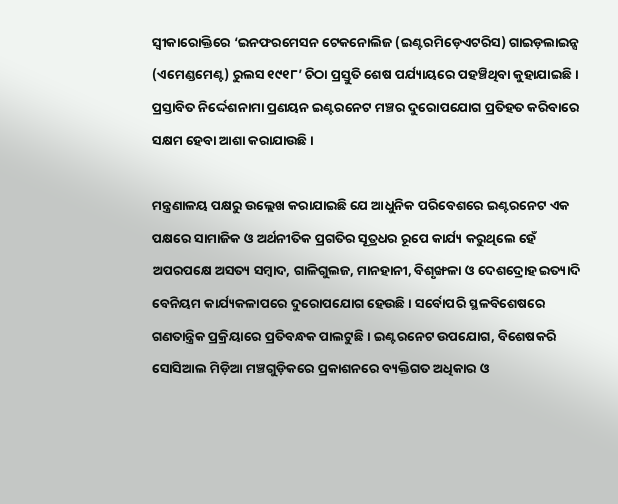ସ୍ଵୀକାରୋକ୍ତିରେ ‘ଇନଫରମେସନ ଟେକନୋଲିଜ (ଇଣ୍ଟରମିଡ଼େଏଟରିସ) ଗାଇଡ଼ଲାଇନ୍ସ (ଏମେଣ୍ଡମେଣ୍ଟ) ରୁଲସ ୧୯୧୮’ ଚିଠା ପ୍ରସ୍ତୁତି ଶେଷ ପର୍ଯ୍ୟାୟରେ ପହଞ୍ଚିଥିବା କୁହାଯାଇଛି । ପ୍ରସ୍ତାବିତ ନିର୍ଦ୍ଦେଶନାମା ପ୍ରଣୟନ ଇଣ୍ଟରନେଟ ମଞ୍ଚର ଦୁରୋପଯୋଗ ପ୍ରତିହତ କରିବାରେ ସକ୍ଷମ ହେବା ଆଶା କରାଯାଉଛି ।

ମନ୍ତ୍ରଣାଳୟ ପକ୍ଷରୁ ଉଲ୍ଲେଖ କରାଯାଇଛି ଯେ ଆଧୁନିକ ପରିବେଶରେ ଇଣ୍ଟରନେଟ ଏକ ପକ୍ଷରେ ସାମାଜିକ ଓ ଅର୍ଥନୀତିକ ପ୍ରଗତିର ସୂତ୍ରଧର ରୂପେ କାର୍ଯ୍ୟ କରୁଥିଲେ ହେଁ ଅପରପକ୍ଷେ ଅସତ୍ୟ ସମ୍ୱାଦ, ଗାଳିଗୁଲଜ, ମାନହାନୀ, ବିଶୃଙ୍ଖଳା ଓ ଦେଶଦ୍ରୋହ ଇତ୍ୟାଦି ବେନିୟମ କାର୍ଯ୍ୟକଳାପରେ ଦୁରୋପଯୋଗ ହେଉଛି । ସର୍ବୋପରି ସ୍ଥଳବିଶେଷରେ ଗଣତାନ୍ତ୍ରିକ ପ୍ରକ୍ରିୟାରେ ପ୍ରତିବନ୍ଧକ ପାଲଟୁଛି । ଇଣ୍ଟରନେଟ ଉପଯୋଗ, ବିଶେଷକରି ସୋସିଆଲ ମିଡ଼ିଆ ମଞ୍ଚଗୁଡ଼ିକରେ ପ୍ରକାଶନରେ ବ୍ୟକ୍ତିଗତ ଅଧିକାର ଓ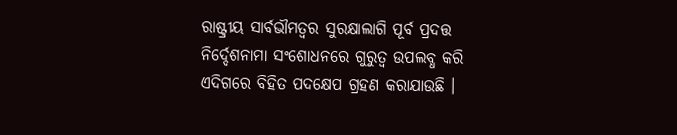ରାଷ୍ଟ୍ରୀୟ ସାର୍ବଭୗମତ୍ଵର ସୁରକ୍ଷାଲାଗି ପୂର୍ବ ପ୍ରଦତ୍ତ ନିର୍ଦ୍ଦେଶନାମା ସଂଶୋଧନରେ ଗୁରୁତ୍ୱ ଉପଲବ୍ଧ କରି ଏଦିଗରେ ବିହିତ ପଦକ୍ଷେପ ଗ୍ରହଣ କରାଯାଉଛି ।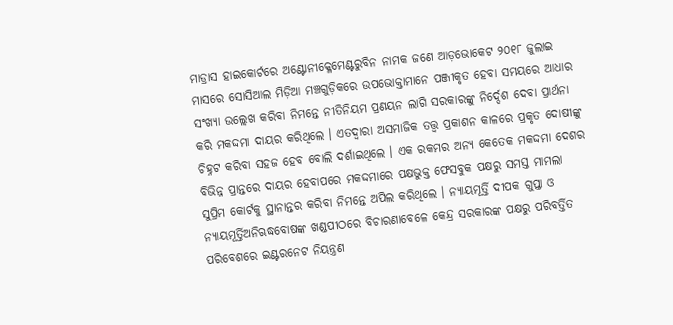ମାଡ୍ରାସ ହାଇକୋର୍ଟରେ ଅଣ୍ଟୋନୀକ୍ଳେମେଣ୍ଟରୁବିନ ନାମକ ଜଣେ ଆଡ଼ଭୋକେଟ ୨୦୧୮ ଜୁଲାଇ ମାସରେ ସୋସିଆଲ ମିଡ଼ିଆ ମଞ୍ଚଗୁଡ଼ିକରେ ଉପଭୋକ୍ତାମାନେ ପଞ୍ଜୀକୃତ ହେବା ସମୟରେ ଆଧାର ସଂଖ୍ୟା ଉଲ୍ଲେଖ କରିବା ନିମନ୍ତେ ନୀତିନିୟମ ପ୍ରଣୟନ ଲାଗି ସରକାରଙ୍କୁ ନିର୍ଦ୍ଦେଶ ଦେବା ପ୍ରାର୍ଥନା କରି ମକଦ୍ଦମା ଦାୟର କରିଥିଲେ । ଏତଦ୍ୱାରା ଅସମାଜିକ ତତ୍ତ୍ୱ ପ୍ରକାଶନ କାଳରେ ପ୍ରକୃତ ଦୋଷୀଙ୍କୁ ଚିହ୍ନଟ କରିବା ସହଜ ହେବ ବୋଲି ଦର୍ଶାଇଥିଲେ । ଏକ ରକମର ଅନ୍ୟ କେତେକ ମକଦ୍ଦମା ଦେଶର ବିଭିନ୍ନ ପ୍ରାନ୍ତରେ ଦାୟର ହେବାପରେ ମକଦ୍ଦମାରେ ପକ୍ଷଭୁକ୍ତ ଫେସବୁକ ପକ୍ଷରୁ ସମସ୍ତ ମାମଲା ସୁପ୍ରିମ କୋର୍ଟକୁ ସ୍ଥାନାନ୍ତର କରିବା ନିମନ୍ତେ ଅପିଲ କରିଥିଲେ । ନ୍ୟାୟମୂର୍ତ୍ତି ଦୀପକ ଗୁପ୍ତା ଓ ନ୍ୟାୟମୂର୍ତ୍ତିଅନିଋଦ୍ଧବୋଷଙ୍କ ଖଣ୍ଡପୀଠରେ ବିଚାରଣାବେଳେ କେନ୍ଦ୍ର ସରକାରଙ୍କ ପକ୍ଷରୁ ପରିବର୍ତ୍ତିତ ପରିବେଶରେ ଇଣ୍ଟରନେଟ ନିୟନ୍ତ୍ରଣ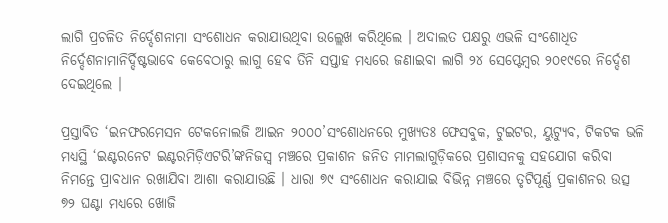ଲାଗି ପ୍ରଚଳିତ ନିର୍ଦ୍ଦେଶନାମା ସଂଶୋଧନ କରାଯାଉଥିବା ଉଲ୍ଲେଖ କରିଥିଲେ । ଅଦାଲତ ପକ୍ଷରୁ ଏଭଳି ସଂଶୋଧିତ ନିର୍ଦ୍ଦେଶନାମାନିର୍ଦ୍ଦିଷ୍ଟଭାବେ କେବେଠାରୁ ଲାଗୁ ହେବ ତିନି ସପ୍ତାହ ମଧ୍ୟରେ ଜଣାଇବା ଲାଗି ୨୪ ସେପ୍ଟେମ୍ବର ୨୦୧୯ରେ ନିର୍ଦ୍ଦେଶ ଦେଇଥିଲେ ।

ପ୍ରସ୍ତାବିତ ‘ଇନଫରମେସନ ଟେକନୋଲଜି ଆଇନ ୨୦୦୦’ସଂଶୋଧନରେ ମୁଖ୍ୟତଃ ଫେସବୁକ, ଟୁଇଟର, ୟୁଟ୍ୟୁବ, ଟିକଟକ ଭଳି ମଧ୍ୟସ୍ଥି ‘ଇଣ୍ଟରନେଟ ଇଣ୍ଟରମିଡ଼ିଏଟରି’ଙ୍କନିଜସ୍ୱ ମଞ୍ଚରେ ପ୍ରକାଶନ ଜନିତ ମାମଲାଗୁଡ଼ିକରେ ପ୍ରଶାସନକୁ ସହଯୋଗ କରିବା ନିମନ୍ତେ ପ୍ରାବଧାନ ରଖାଯିବା ଆଶା କରାଯାଉଛି । ଧାରା ୭୯ ସଂଶୋଧନ କରାଯାଇ ବିଭିନ୍ନ ମଞ୍ଚରେ ତୃଟିପୂର୍ଣ୍ଣ ପ୍ରକାଶନର ଉତ୍ସ ୭୨ ଘଣ୍ଟା ମଧ୍ୟରେ ଖୋଜି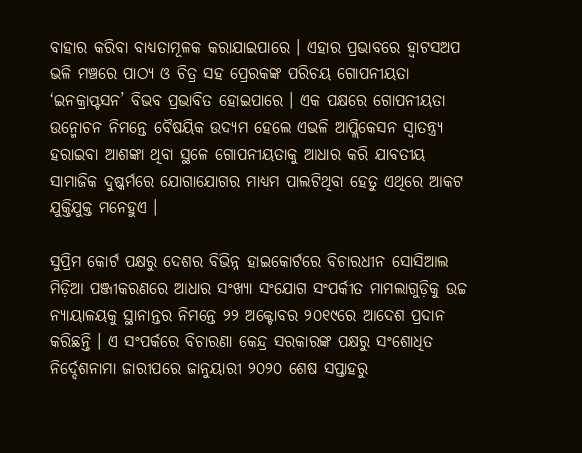ବାହାର କରିବା ବାଧ୍ୟତାମୂଳକ କରାଯାଇପାରେ । ଏହାର ପ୍ରଭାବରେ ହ୍ୱାଟସଅପ ଭଳି ମଞ୍ଚରେ ପାଠ୍ୟ ଓ ଚିତ୍ର ସହ ପ୍ରେରକଙ୍କ ପରିଚୟ ଗୋପନୀୟତା ‘ଇନକ୍ରାପ୍ଟସନ’ ବିଭବ ପ୍ରଭାବିତ ହୋଇପାରେ । ଏକ ପକ୍ଷରେ ଗୋପନୀୟତା ଉନ୍ମୋଚନ ନିମନ୍ତେ ବୈଷୟିକ ଉଦ୍ୟମ ହେଲେ ଏଭଳି ଆପ୍ଲିକେସନ ସ୍ୱାତନ୍ତ୍ର୍ୟ ହରାଇବା ଆଶଙ୍କା ଥିବା ସ୍ଥଳେ ଗୋପନୀୟତାକୁ ଆଧାର କରି ଯାବତୀୟ ସାମାଜିକ ଦୁଷ୍କର୍ମରେ ଯୋଗାଯୋଗର ମାଧ୍ୟମ ପାଲଟିଥିବା ହେତୁ ଏଥିରେ ଆକଟ ଯୁକ୍ତିଯୁକ୍ତ ମନେହୁଏ ।

ସୁପ୍ରିମ କୋର୍ଟ ପକ୍ଷରୁ ଦେଶର ବିଭିନ୍ନ ହାଇକୋର୍ଟରେ ବିଚାରଧୀନ ସୋସିଆଲ ମିଡ଼ିଆ ପଞ୍ଜୀକରଣରେ ଆଧାର ସଂଖ୍ୟା ସଂଯୋଗ ସଂପର୍କୀତ ମାମଲାଗୁଡ଼ିକୁ ଉଚ୍ଚ ନ୍ୟାୟାଳୟକୁ ସ୍ଥାନାନ୍ତର ନିମନ୍ତେ ୨୨ ଅକ୍ଟୋବର ୨୦୧୯ରେ ଆଦେଶ ପ୍ରଦାନ କରିଛନ୍ତି । ଏ ସଂପର୍କରେ ବିଚାରଣା କେନ୍ଦ୍ର ସରକାରଙ୍କ ପକ୍ଷରୁ ସଂଶୋଧିତ ନିର୍ଦ୍ଦେଶନାମା ଜାରୀପରେ ଜାନୁୟାରୀ ୨୦୨୦ ଶେଷ ସପ୍ତାହରୁ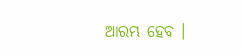ଆରମ୍ଭ ହେବ ।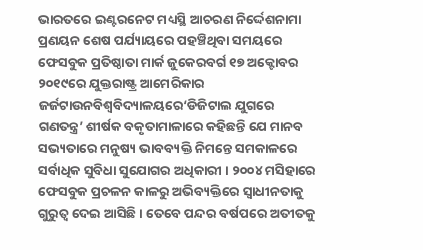ଭାରତରେ ଇଣ୍ଟରନେଟ ମଧ୍ୟସ୍ଥି ଆଚରଣ ନିର୍ଦ୍ଦେଶନାମା ପ୍ରଣୟନ ଶେଷ ପର୍ଯ୍ୟାୟରେ ପହଞ୍ଚିଥିବା ସମୟରେ ଫେସବୁକ ପ୍ରତିଷ୍ଠାତା ମାର୍କ ଜୁକେରବର୍ଗ ୧୭ ଅକ୍ଟୋବର ୨୦୧୯ରେ ଯୁକ୍ତରାଷ୍ଟ୍ର ଆମେରିକାର ଜର୍ଜଟାଉନବିଶ୍ୱବିଦ୍ୟାଳୟରେ‘ଡିଜିଟାଲ ଯୁଗରେ ଗଣତନ୍ତ୍ର’ ଶୀର୍ଷକ ବକୃତାମାଳାରେ କହିଛନ୍ତି ଯେ ମାନବ ସଭ୍ୟତାରେ ମନୁଷ୍ୟ ଭାବବ୍ୟକ୍ତି ନିମନ୍ତେ ସମକାଳରେ ସର୍ବାଧିକ ସୁବିଧା ସୁଯୋଗର ଅଧିକାରୀ । ୨୦୦୪ ମସିହାରେ ଫେସବୁକ ପ୍ରଚଳନ କାଳରୁ ଅଭିବ୍ୟକ୍ତିରେ ସ୍ୱାଧୀନତାକୁ ଗୁରୁତ୍ୱ ଦେଇ ଆସିଛି । ତେବେ ପନ୍ଦର ବର୍ଷପରେ ଅତୀତକୁ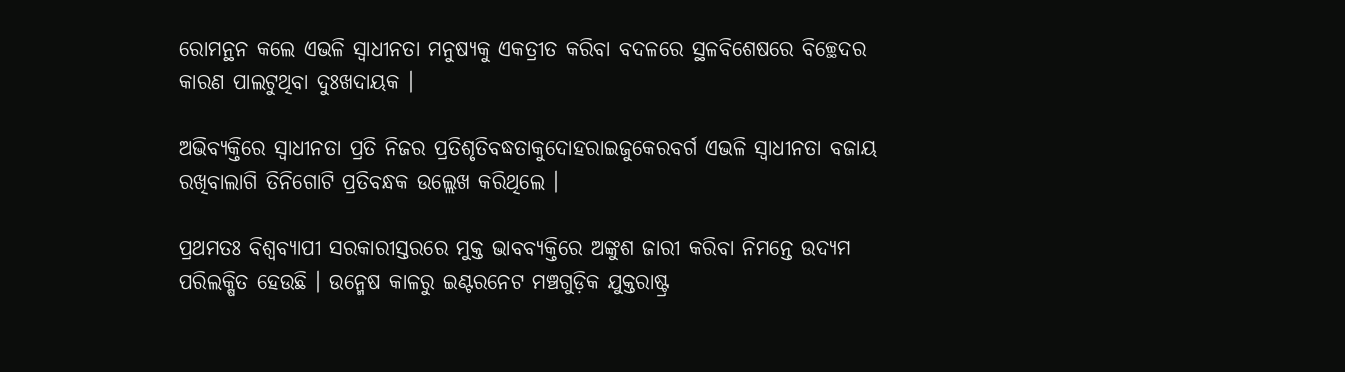ରୋମନ୍ଥନ କଲେ ଏଭଳି ସ୍ୱାଧୀନତା ମନୁଷ୍ୟକୁ ଏକତ୍ରୀତ କରିବା ବଦଳରେ ସ୍ଥଳବିଶେଷରେ ବିଚ୍ଛେଦର କାରଣ ପାଲଟୁଥିବା ଦୁଃଖଦାୟକ ।

ଅଭିବ୍ୟକ୍ତିରେ ସ୍ୱାଧୀନତା ପ୍ରତି ନିଜର ପ୍ରତିଶୃତିବଦ୍ଧତାକୁଦୋହରାଇଜୁକେରବର୍ଗ ଏଭଳି ସ୍ୱାଧୀନତା ବଜାୟ ରଖିବାଲାଗି ତିନିଗୋଟି ପ୍ରତିବନ୍ଧକ ଉଲ୍ଲେଖ କରିଥିଲେ ।

ପ୍ରଥମତଃ ବିଶ୍ୱବ୍ୟାପୀ ସରକାରୀସ୍ତରରେ ମୁକ୍ତ ଭାବବ୍ୟକ୍ତିରେ ଅଙ୍କୁଶ ଜାରୀ କରିବା ନିମନ୍ତେ ଉଦ୍ୟମ ପରିଲକ୍ଷିତ ହେଉଛି । ଉନ୍ମେଷ କାଳରୁ ଇଣ୍ଟରନେଟ ମଞ୍ଚଗୁଡ଼ିକ ଯୁକ୍ତରାଷ୍ଟ୍ର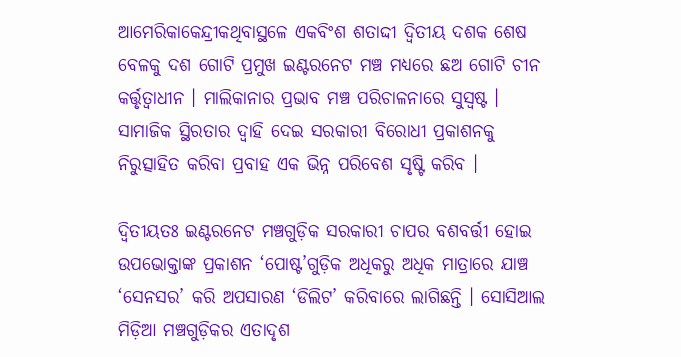ଆମେରିକାକେନ୍ଦ୍ରୀକଥିବାସ୍ଥଳେ ଏକବିଂଶ ଶତାଦ୍ଦୀ ଦ୍ୱିତୀୟ ଦଶକ ଶେଷ ବେଳକୁ ଦଶ ଗୋଟି ପ୍ରମୁଖ ଇଣ୍ଟରନେଟ ମଞ୍ଚ ମଧ୍ୟରେ ଛଅ ଗୋଟି ଚୀନ କର୍ତ୍ତୃତ୍ୱାଧୀନ । ମାଲିକାନାର ପ୍ରଭାବ ମଞ୍ଚ ପରିଚାଳନାରେ ସୁସ୍ୱଷ୍ଟ । ସାମାଜିକ ସ୍ଥିରତାର ଦ୍ୱାହି ଦେଇ ସରକାରୀ ବିରୋଧୀ ପ୍ରକାଶନକୁ ନିରୁତ୍ସାହିତ କରିବା ପ୍ରବାହ ଏକ ଭିନ୍ନ ପରିବେଶ ସୃଷ୍ଟି କରିବ ।

ଦ୍ୱିତୀୟତଃ ଇଣ୍ଟରନେଟ ମଞ୍ଚଗୁଡ଼ିକ ସରକାରୀ ଚାପର ବଶବର୍ତ୍ତୀ ହୋଇ ଉପଭୋକ୍ତାଙ୍କ ପ୍ରକାଶନ ‘ପୋଷ୍ଟ’ଗୁଡ଼ିକ ଅଧିକରୁ ଅଧିକ ମାତ୍ରାରେ ଯାଞ୍ଚ ‘ସେନସର’ କରି ଅପସାରଣ ‘ଡିଲିଟ’ କରିବାରେ ଲାଗିଛନ୍ତି । ସୋସିଆଲ ମିଡ଼ିଆ ମଞ୍ଚଗୁଡ଼ିକର ଏତାଦୃଶ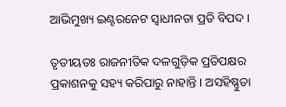ଆଭିମୁଖ୍ୟ ଇଣ୍ଟରନେଟ ସ୍ୱାଧୀନତା ପ୍ରତି ବିପଦ ।

ତୃତୀୟତଃ ରାଜନୀତିକ ଦଳଗୁଡ଼ିକ ପ୍ରତିପକ୍ଷର ପ୍ରକାଶନକୁ ସହ୍ୟ କରିପାରୁ ନାହାନ୍ତି । ଅସହିଷ୍ଣୁତା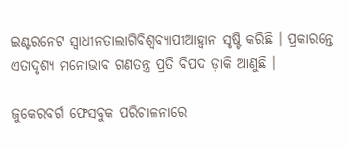ଇଣ୍ଟରନେଟ ସ୍ୱାଧୀନତାଲାଗିବିଶ୍ୱବ୍ୟାପୀଆହ୍ୱାନ ସୃଷ୍ଟି କରିଛି । ପ୍ରକାରନ୍ତେ ଏତାଦୃଶ୍ୟ ମନୋଭାବ ଗଣତନ୍ତ୍ର ପ୍ରତି ବିପଦ ଡ଼ାକି ଆଣୁଛି ।

ଜୁକେରବର୍ଗ ଫେସବୁକ ପରିଚାଳନାରେ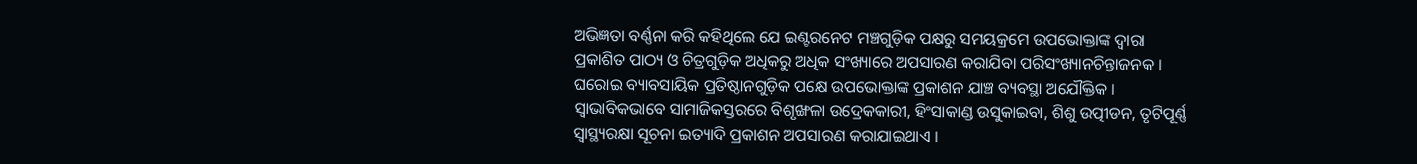ଅଭିଜ୍ଞତା ବର୍ଣ୍ଣନା କରି କହିଥିଲେ ଯେ ଇଣ୍ଟରନେଟ ମଞ୍ଚଗୁଡ଼ିକ ପକ୍ଷରୁ ସମୟକ୍ରମେ ଉପଭୋକ୍ତାଙ୍କ ଦ୍ୱାରା ପ୍ରକାଶିତ ପାଠ୍ୟ ଓ ଚିତ୍ରଗୁଡ଼ିକ ଅଧିକରୁ ଅଧିକ ସଂଖ୍ୟାରେ ଅପସାରଣ କରାଯିବା ପରିସଂଖ୍ୟାନଚିନ୍ତାଜନକ । ଘରୋଇ ବ୍ୟାବସାୟିକ ପ୍ରତିଷ୍ଠାନଗୁଡ଼ିକ ପକ୍ଷେ ଉପଭୋକ୍ତାଙ୍କ ପ୍ରକାଶନ ଯାଞ୍ଚ ବ୍ୟବସ୍ଥା ଅଯୌକ୍ତିକ । ସ୍ୱାଭାବିକଭାବେ ସାମାଜିକସ୍ତରରେ ବିଶୃଙ୍ଖଳା ଉଦ୍ରେକକାରୀ, ହିଂସାକାଣ୍ଡ ଉସୁକାଇବା, ଶିଶୁ ଉତ୍ପୀଡନ, ତୃଟିପୂର୍ଣ୍ଣ ସ୍ୱାସ୍ଥ୍ୟରକ୍ଷା ସୂଚନା ଇତ୍ୟାଦି ପ୍ରକାଶନ ଅପସାରଣ କରାଯାଇଥାଏ ।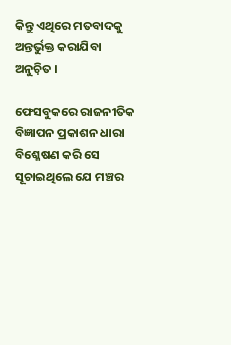କିନ୍ତୁ ଏଥିରେ ମତବାଦକୁ ଅନ୍ତର୍ଭୁକ୍ତ କରାଯିବା ଅନୁଚ଼ିତ ।

ଫେସବୁକରେ ରାଜନୀତିକ ବିଜ୍ଞାପନ ପ୍ରକାଶନ ଧାରା ବିଶ୍ଳେଷଣ କରି ସେ ସୂଚାଇଥିଲେ ଯେ ମଞ୍ଚର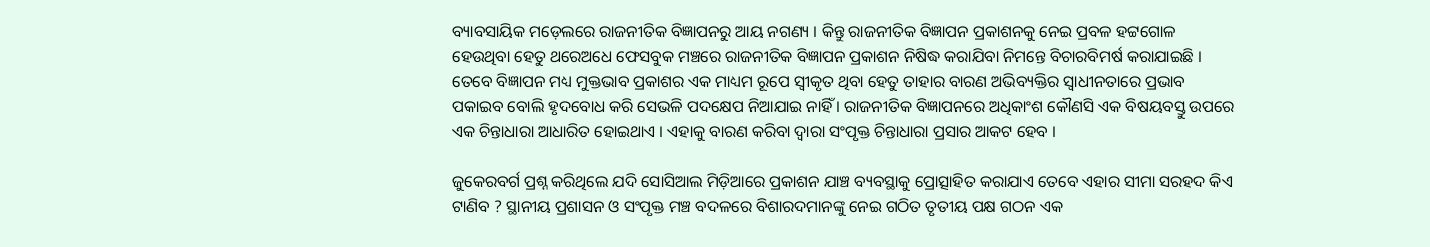ବ୍ୟାବସାୟିକ ମଡ଼େଲରେ ରାଜନୀତିକ ବିଜ୍ଞାପନରୁ ଆୟ ନଗଣ୍ୟ । କିନ୍ତୁ ରାଜନୀତିକ ବିଜ୍ଞାପନ ପ୍ରକାଶନକୁ ନେଇ ପ୍ରବଳ ହଟ୍ଟଗୋଳ ହେଉଥିବା ହେତୁ ଥରେଅଧେ ଫେସବୁକ ମଞ୍ଚରେ ରାଜନୀତିକ ବିଜ୍ଞାପନ ପ୍ରକାଶନ ନିଷିଦ୍ଧ କରାଯିବା ନିମନ୍ତେ ବିଚାରବିମର୍ଷ କରାଯାଇଛି । ତେବେ ବିଜ୍ଞାପନ ମଧ୍ୟ ମୁକ୍ତଭାବ ପ୍ରକାଶର ଏକ ମାଧ୍ୟମ ରୂପେ ସ୍ୱୀକୃତ ଥିବା ହେତୁ ତାହାର ବାରଣ ଅଭିବ୍ୟକ୍ତିର ସ୍ୱାଧୀନତାରେ ପ୍ରଭାବ ପକାଇବ ବୋଲି ହୃଦବୋଧ କରି ସେଭଳି ପଦକ୍ଷେପ ନିଆଯାଇ ନାହିଁ । ରାଜନୀତିକ ବିଜ୍ଞାପନରେ ଅଧିକାଂଶ କୌଣସି ଏକ ବିଷୟବସ୍ତୁ ଉପରେ ଏକ ଚିନ୍ତାଧାରା ଆଧାରିତ ହୋଇଥାଏ । ଏହାକୁ ବାରଣ କରିବା ଦ୍ୱାରା ସଂପୃକ୍ତ ଚିନ୍ତାଧାରା ପ୍ରସାର ଆକଟ ହେବ ।

ଜୁକେରବର୍ଗ ପ୍ରଶ୍ନ କରିଥିଲେ ଯଦି ସୋସିଆଲ ମିଡ଼ିଆରେ ପ୍ରକାଶନ ଯାଞ୍ଚ ବ୍ୟବସ୍ଥାକୁ ପ୍ରୋତ୍ସାହିତ କରାଯାଏ ତେବେ ଏହାର ସୀମା ସରହଦ କିଏ ଟାଣିବ ? ସ୍ଥାନୀୟ ପ୍ରଶାସନ ଓ ସଂପୃକ୍ତ ମଞ୍ଚ ବଦଳରେ ବିଶାରଦମାନଙ୍କୁ ନେଇ ଗଠିତ ତୃତୀୟ ପକ୍ଷ ଗଠନ ଏକ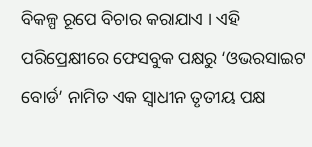ବିକଳ୍ପ ରୂପେ ବିଚାର କରାଯାଏ । ଏହି ପରିପ୍ରେକ୍ଷୀରେ ଫେସବୁକ ପକ୍ଷରୁ ‘ଓଭରସାଇଟ ବୋର୍ଡ’ ନାମିତ ଏକ ସ୍ୱାଧୀନ ତୃତୀୟ ପକ୍ଷ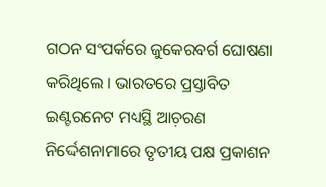ଗଠନ ସଂପର୍କରେ ଜୁକେରବର୍ଗ ଘୋଷଣା କରିଥିଲେ । ଭାରତରେ ପ୍ରସ୍ତାବିତ ଇଣ୍ଟରନେଟ ମଧ୍ୟସ୍ଥି ଆଚ଼ରଣ ନିର୍ଦ୍ଦେଶନାମାରେ ତୃତୀୟ ପକ୍ଷ ପ୍ରକାଶନ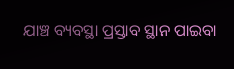ଯାଞ୍ଚ ବ୍ୟବସ୍ଥା ପ୍ରସ୍ତାବ ସ୍ଥାନ ପାଇବା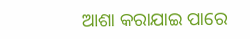ଆଶା କରାଯାଇ ପାରେ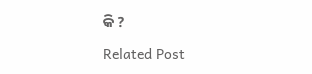କି ?

Related Post